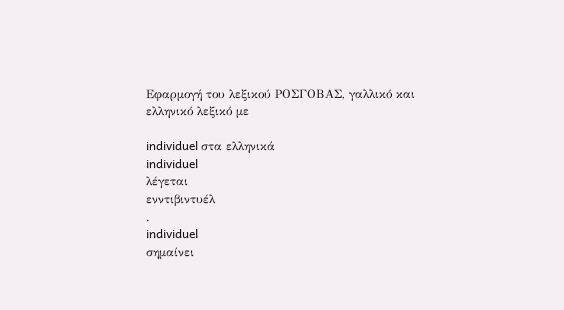Εφαρμογή του λεξικού ΡΟΣΓΟΒΑΣ, γαλλικό και ελληνικό λεξικό με

individuel στα ελληνικά
individuel
λέγεται
ενντιβιντυέλ
.
individuel
σημαίνει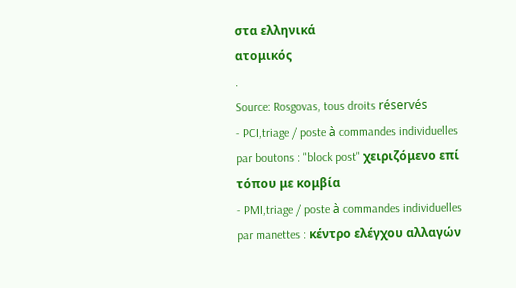στα ελληνικά
ατομικός
.
Source: Rosgovas, tous droits réservés
- PCI,triage / poste à commandes individuelles par boutons : "block post" χειριζόμενο επί τόπου με κομβία
- PMI,triage / poste à commandes individuelles par manettes : κέντρο ελέγχου αλλαγών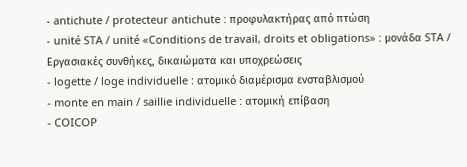- antichute / protecteur antichute : προφυλακτήρας από πτώση
- unité STA / unité «Conditions de travail, droits et obligations» : μονάδα STA / Εργασιακές συνθήκες, δικαιώματα και υποχρεώσεις
- logette / loge individuelle : ατομικό διαμέρισμα ενσταβλισμού
- monte en main / saillie individuelle : ατομική επίβαση
- COICOP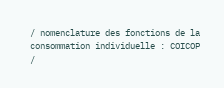/ nomenclature des fonctions de la consommation individuelle : COICOP /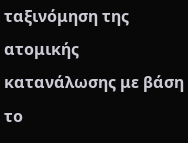ταξινόμηση της ατομικής κατανάλωσης με βάση το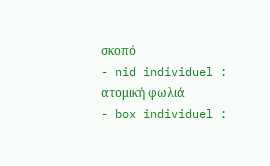σκοπό
- nid individuel : ατομική φωλιά
- box individuel :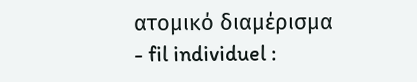ατομικό διαμέρισμα
- fil individuel :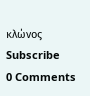κλώνος
Subscribe
0 Comments